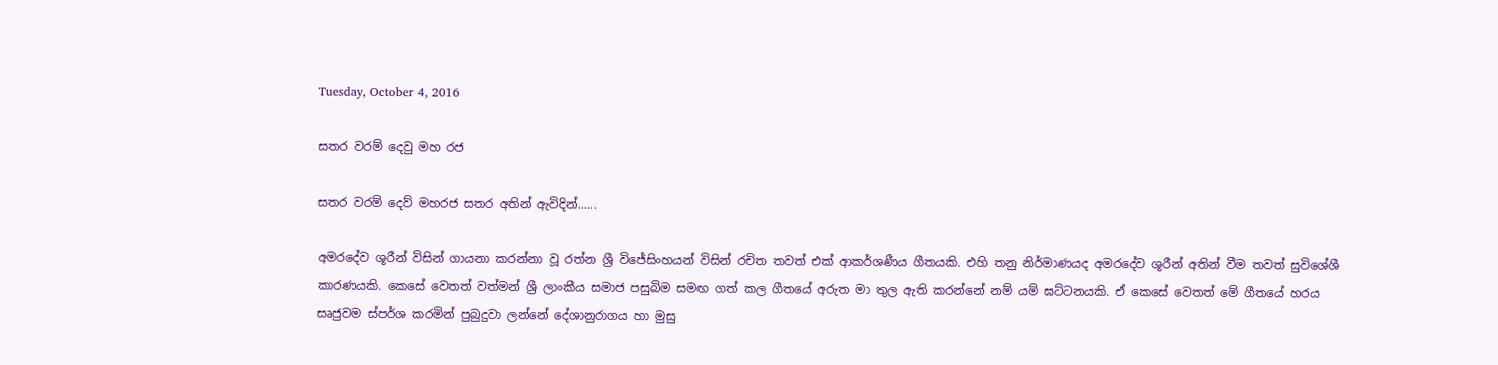Tuesday, October 4, 2016

සතර වරම් දෙවු මහ රජ

සතර වරම් දෙව් මහරජ සතර අතින් ඇවිදින්......

අමරදේව ශූරීන් විසින් ගායනා කරන්නා වූ රත්න ශ්‍රී විජේසිංහයන් විසින් රචිත තවත් එක් ආකර්ශණීය ගීතයකි. එහි තනු නිර්මාණයද අමරදේව ශූරීන් අතින් වීම තවත් සුවිශේශී කාරණයකි. කෙසේ වෙතත් වත්මන් ශ්‍රී ලාංකීය සමාජ පසුබිම සමඟ ගත් කල ගීත‍යේ අරුත මා තුල ඇති කරන්නේ නම් යම් ඝට්ටනයකි. ඒ කෙසේ වෙතත් මේ ගීතයේ හරය සෘජුවම ස්පර්ශ කරමින් පුබුදුවා ලන්නේ දේශානුරාගය හා මුසු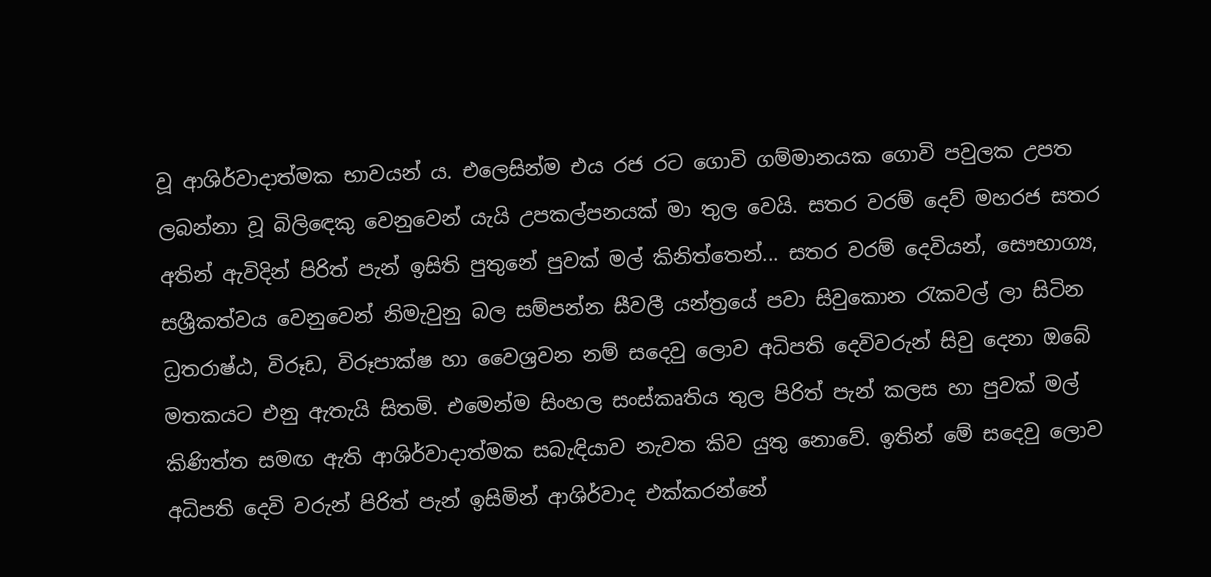වූ ආශිර්වාදාත්මක භාවයන් ය. එලෙසින්ම එය රජ රට ගොවි ගම්මානයක ගොවි පවුලක උපත ලබන්නා වූ බිලිඳෙකු වෙනුවෙන් යැයි උපකල්පනයක් මා තුල වෙයි. සතර වරම් දෙව් මහරජ සතර අතින් ඇවිදින් පිරිත් පැන් ඉසිති පුතුනේ පුවක් මල් කිනිත්තෙන්... සතර වරම් දෙවියන්, සෞභාග්‍ය, සශ්‍රීකත්වය වෙනුවෙන් නිමැවුනු බල සම්පන්න සීවලී යන්ත්‍රයේ පවා සිවුකොන රැකවල් ලා සිටින ධ්‍රතරාෂ්ඨ, විරූඩ, විරූපාක්ෂ හා වෛශ්‍රවන නම් සදෙවු ලොව අධිපති දෙවිවරුන් සිවු දෙනා ඔබේ මතකයට එනු ඇතැයි සිතමි. එමෙන්ම සිංහල සංස්කෘතිය තුල පිරිත් පැන් කලස හා පුවක් මල් කිණිත්ත සමඟ ඇති ආශිර්වාදාත්මක සබැඳියාව නැවත කිව යුතු නොවේ. ඉතින් මේ සදෙවු ලොව අධිපති දෙවි වරුන් පිරිත් පැන් ඉසිමින් ආශිර්වාද එක්කරන්නේ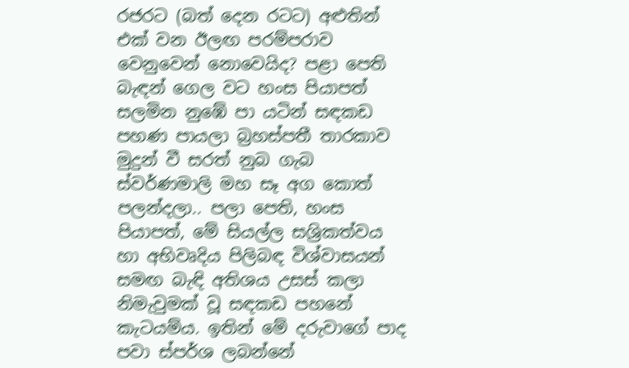රජරට (බත් දෙන රටට) අළුතින් එක් වන ඊලඟ පරම්පරාව වෙනුවෙන් නොවෙයිද? පළා පෙති බැඳන් ගෙල වට හංස පියාපත් සලමින නුඹේ පා යටින් සඳකඩ පහණ පායලා බ්‍රහස්පතී තාරකාව මුදුන් වී සරත් නුබ ගැබ ස්වර්ණමාලි මහ සෑ අග කොත් පලන්දලා.. පලා පෙති, හංස පියාපත්, මේ සියල්ල සශ්‍රිකත්වය හා අභිවෘදිය පිලිබඳ විශ්වාසයන් සමඟ බැඳි අතිශය උසස් කලා නිමැවුමක් වූ සඳකඩ පහනේ කැටයම්ය. ඉතින් මේ දරුවාගේ පාද පවා ස්පර්ශ ලබන්නේ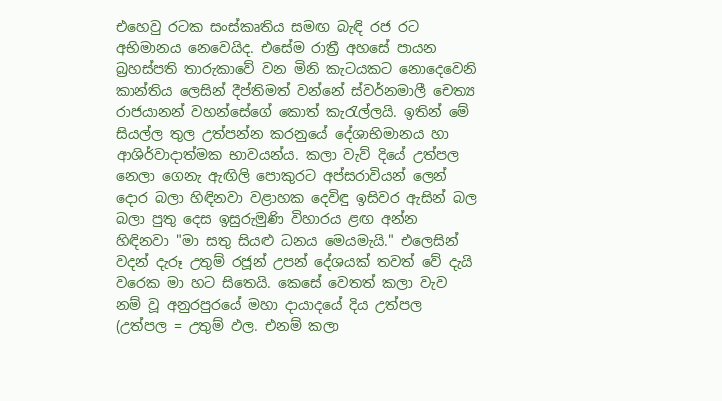එහෙවු රටක සංස්කෘතිය සමඟ බැඳි රජ රට අභිමානය නෙවෙයිද. එසේම රාත්‍රී අහසේ පායන බ්‍රහස්පති තාරුකාවේ වන මිනි කැටයකට නොදෙවෙනි කාන්තිය ලෙසින් දීප්තිමත් වන්නේ ස්වර්නමාලී චෙත්‍ය රාජයානන් වහන්සේගේ කොත් කැරැල්ලයි. ඉතින් මේ සියල්ල තුල උත්පන්න කරනුයේ දේශාභිමානය හා ආශිර්වාදාත්මක භාවයන්ය. කලා වැව් දියේ උත්පල නෙලා ගෙනැ ඇඟිලි පොකුරට අප්සරාවියන් ලෙන් දොර බලා හිඳිනවා වළාහක දෙවිඳු ඉසිවර ඇසින් බල බලා පුතු දෙස ඉසුරුමුණි විහාරය ළඟ අන්න හිඳිනවා "මා සතු සියළු ධනය මෙයමැයි." එලෙසින් වදන් දැරූ උතුම් රජූන් උපන් දේශයක් තවත් වේ දැයි වරෙක මා හට සිතෙයි. කෙසේ වෙතත් කලා වැව නම් වූ අනුරපුරයේ මහා දායාදයේ දිය උත්පල (උත්පල = උතුම් ඵල. එනම් කලා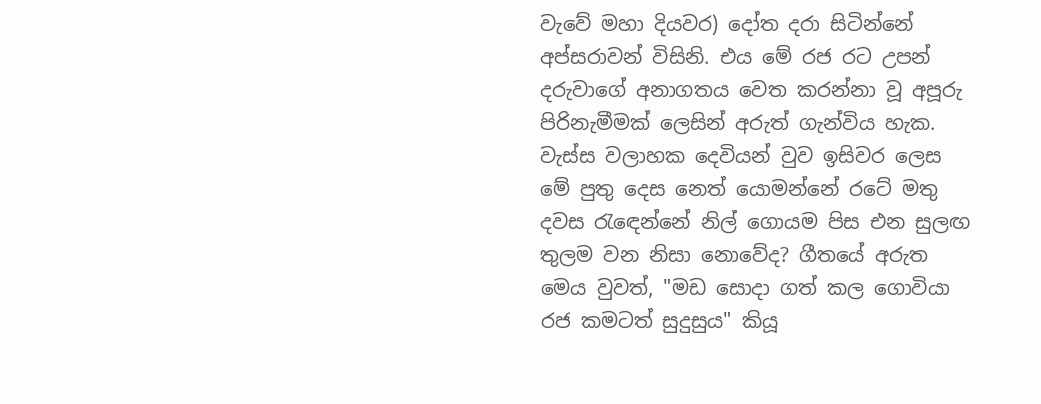වැවේ මහා දියවර) දෝත දරා සිටින්නේ අප්සරාවන් විසිනි. එය මේ රජ රට උපන් දරුවාගේ අනාගතය වෙත කරන්නා වූ අපූරු පිරිනැමීමක් ලෙසින් අරුත් ගැන්විය හැක. වැස්ස වලාහක දෙවියන් වුව ඉසිවර ලෙස මේ පුතු දෙස නෙත් යොමන්නේ රටේ මතු දවස රැඳෙන්නේ නිල් ගොයම පිස එන සුලඟ තුලම වන නිසා නොවේද? ගීතයේ අරුත මෙය වුවත්, "මඩ සොදා ගත් කල ගොවියා රජ කමටත් සුදුසුය" කියූ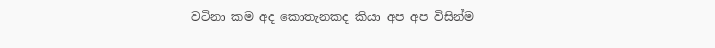වටිනා කම අද කොතැනකද කියා අප අප විසින්ම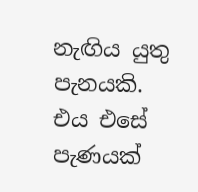නැඟිය යුතු පැනයකි. එය එසේ පැණයක්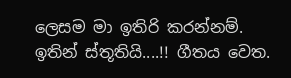ලෙසම මා ඉතිරි කරන්නම්. ඉතින් ස්තූතියි....!! ගීතය වෙත.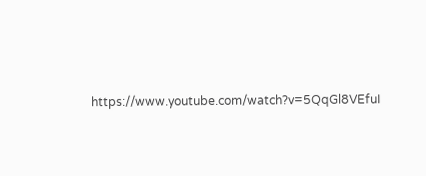https://www.youtube.com/watch?v=5QqGl8VEfuI